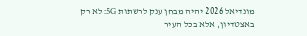מונדיאל 2026 יהיה מבחן ענק לרשתות 5G: לא רק באצטדיון, אלא בכל העיר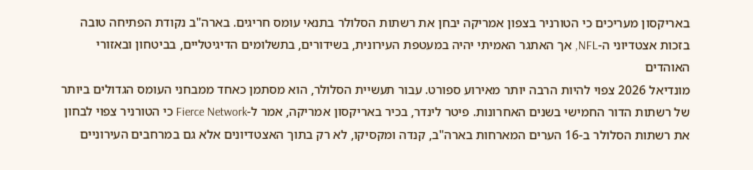באריקסון מעריכים כי הטורניר בצפון אמריקה יבחן את רשתות הסלולר בתנאי עומס חריגים. בארה"ב נקודת הפתיחה טובה בזכות אצטדיוני ה-NFL, אך האתגר האמיתי יהיה במעטפת העירונית, בשידורים, בתשלומים הדיגיטליים, בביטחון ובאזורי האוהדים
מונדיאל 2026 צפוי להיות הרבה יותר מאירוע ספורט. עבור תעשיית הסלולר, הוא מסתמן כאחד ממבחני העומס הגדולים ביותר של רשתות הדור החמישי בשנים האחרונות. פיטר לינדר, בכיר באריקסון אמריקה, אמר ל-Fierce Network כי הטורניר צפוי לבחון את רשתות הסלולר ב-16 הערים המארחות בארה"ב, קנדה ומקסיקו, לא רק בתוך האצטדיונים אלא גם במרחבים העירוניים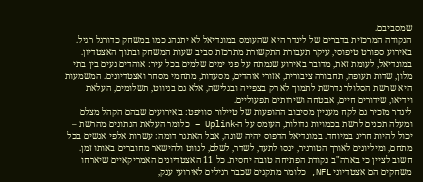שמסביבם.
הנקודה המרכזית בדברים של לינדר היא שהעומס במונדיאל לא יתנהג כמו במשחק כדורגל רגיל. באירוע ספורט טיפוסי, עיקר תעבורת התקשורת מתרכזת סביב שעות המשחק ובתוך האצטדיון. במונדיאל, לעומת זאת, מדובר באירוע שנמתח על פני ימים שלמים בכל עיר: אוהדים נעים בין בתי מלון, שדות תעופה, תחבורה ציבורית, אזורי אוהדים, מסעדות, מתחמי מסחר ואצטדיונים. המשמעות היא שרשת הסלולר נדרשת לתמוך לא רק בצפייה ובגלישה, אלא גם בניווט, תשלומים, העלאת וידיאו, שידורים חיים, אבטחה ושירותים תפעוליים.
לינדר מזכיר גם לקח מעניין מסיבוב ההופעות של טיילור סוויפט: באירועים שבהם הקהל מצלם ומעלה תכנים לרשת בכמויות גדולות, העומס על ה-Uplink – כלומר העלאת הנתונים מהרשת – יכול להיות חריג במיוחד. במונדיאל הדפוס יהיה שונה, אבל האתגר דומה: עשרות אלפי אנשים בכל מתחם, ומיליונים לאורך הטורניר, ינסו לתעד, לשדר, לשלם, לנווט ולהישאר מחוברים באותו זמן.
חשוב לציין כי בארה"ב נקודת הפתיחה טובה יחסית. כל 11 האצטדיונים האמריקאיים שיארחו משחקים הם אצטדיוני NFL, כלומר מתקנים שכבר רגילים לאירועי ענק,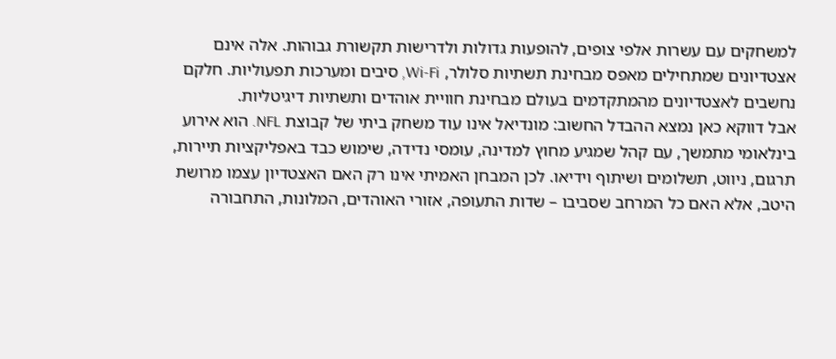למשחקים עם עשרות אלפי צופים, להופעות גדולות ולדרישות תקשורת גבוהות. אלה אינם אצטדיונים שמתחילים מאפס מבחינת תשתיות סלולר, Wi-Fi, סיבים ומערכות תפעוליות. חלקם נחשבים לאצטדיונים מהמתקדמים בעולם מבחינת חוויית אוהדים ותשתיות דיגיטליות.
אבל דווקא כאן נמצא ההבדל החשוב: מונדיאל אינו עוד משחק ביתי של קבוצת NFL. הוא אירוע בינלאומי מתמשך, עם קהל שמגיע מחוץ למדינה, עומסי נדידה, שימוש כבד באפליקציות תיירות, תרגום, ניווט, תשלומים ושיתוף וידיאו. לכן המבחן האמיתי אינו רק האם האצטדיון עצמו מרושת היטב, אלא האם כל המרחב שסביבו – שדות התעופה, אזורי האוהדים, המלונות, התחבורה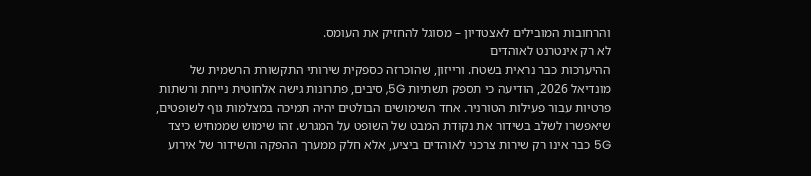והרחובות המובילים לאצטדיון – מסוגל להחזיק את העומס.
לא רק אינטרנט לאוהדים
ההיערכות כבר נראית בשטח. ורייזון, שהוכרזה כספקית שירותי התקשורת הרשמית של מונדיאל 2026, הודיעה כי תספק תשתיות 5G, סיבים, פתרונות גישה אלחוטית נייחת ורשתות פרטיות עבור פעילות הטורניר. אחד השימושים הבולטים יהיה תמיכה במצלמות גוף לשופטים, שיאפשרו לשלב בשידור את נקודת המבט של השופט על המגרש. זהו שימוש שממחיש כיצד 5G כבר אינו רק שירות צרכני לאוהדים ביציע, אלא חלק ממערך ההפקה והשידור של אירוע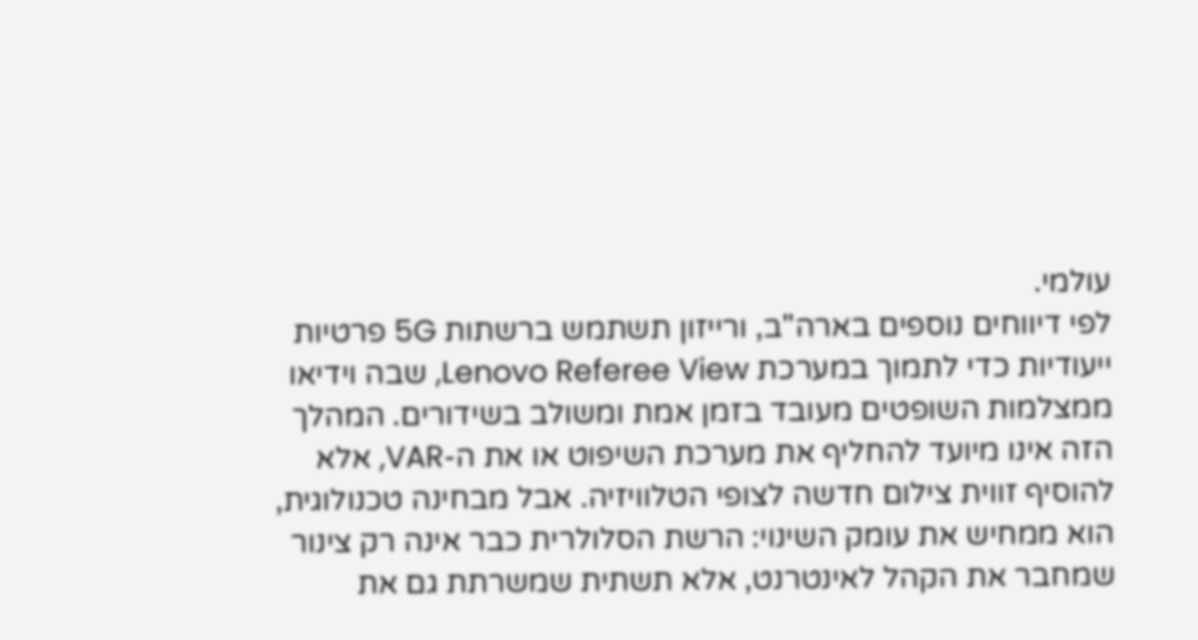עולמי.
לפי דיווחים נוספים בארה"ב, ורייזון תשתמש ברשתות 5G פרטיות ייעודיות כדי לתמוך במערכת Lenovo Referee View, שבה וידיאו ממצלמות השופטים מעובד בזמן אמת ומשולב בשידורים. המהלך הזה אינו מיועד להחליף את מערכת השיפוט או את ה-VAR, אלא להוסיף זווית צילום חדשה לצופי הטלוויזיה. אבל מבחינה טכנולוגית, הוא ממחיש את עומק השינוי: הרשת הסלולרית כבר אינה רק צינור שמחבר את הקהל לאינטרנט, אלא תשתית שמשרתת גם את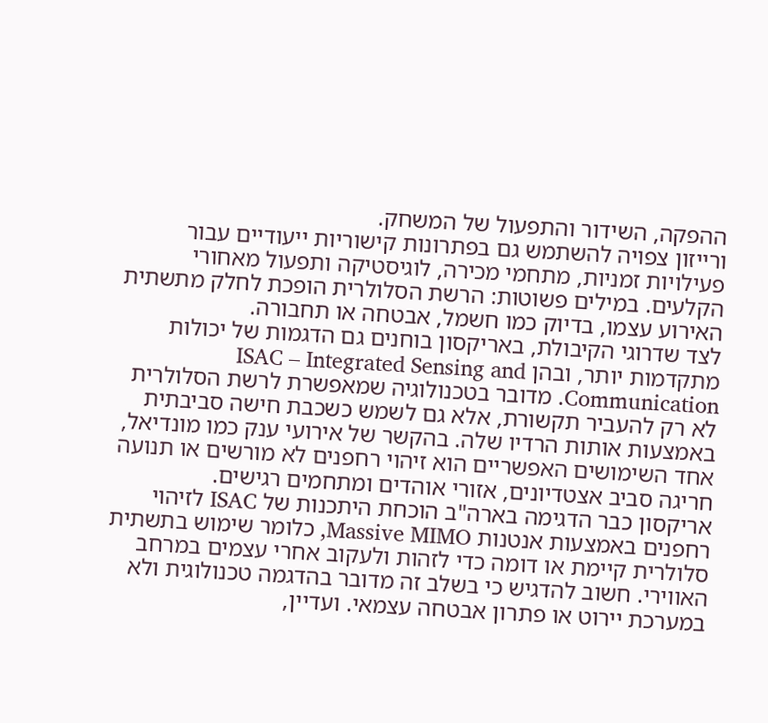ההפקה, השידור והתפעול של המשחק.
ורייזון צפויה להשתמש גם בפתרונות קישוריות ייעודיים עבור פעילויות זמניות, מתחמי מכירה, לוגיסטיקה ותפעול מאחורי הקלעים. במילים פשוטות: הרשת הסלולרית הופכת לחלק מתשתית האירוע עצמו, בדיוק כמו חשמל, אבטחה או תחבורה.
לצד שדרוגי הקיבולת, באריקסון בוחנים גם הדגמות של יכולות מתקדמות יותר, ובהן ISAC – Integrated Sensing and Communication. מדובר בטכנולוגיה שמאפשרת לרשת הסלולרית לא רק להעביר תקשורת, אלא גם לשמש כשכבת חישה סביבתית באמצעות אותות הרדיו שלה. בהקשר של אירועי ענק כמו מונדיאל, אחד השימושים האפשריים הוא זיהוי רחפנים לא מורשים או תנועה חריגה סביב אצטדיונים, אזורי אוהדים ומתחמים רגישים.
אריקסון כבר הדגימה בארה"ב הוכחת היתכנות של ISAC לזיהוי רחפנים באמצעות אנטנות Massive MIMO, כלומר שימוש בתשתית סלולרית קיימת או דומה כדי לזהות ולעקוב אחרי עצמים במרחב האווירי. חשוב להדגיש כי בשלב זה מדובר בהדגמה טכנולוגית ולא במערכת יירוט או פתרון אבטחה עצמאי. ועדיין,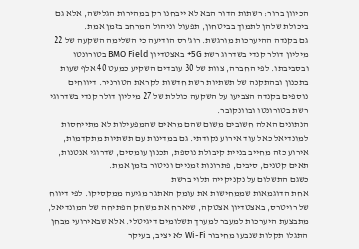הכיוון ברור: רשתות הדור הבא לא ייבחנו רק במהירות הגלישה, אלא גם ביכולת שלהן לתמוך בביטחון, תפעול וניהול המרחב בזמן אמת.
גם בקנדה ההיערכות מורגשת. רוג'רס הודיעה כי השלימה השקעה של 22 מיליון דולר קנדי בשדרוג רשת 5G+ באצטדיון BMO Field בטורונטו ובסביבתו. לפי החברה, צוות של 30 עובדים השקיע כמעט 40 אלף שעות בתכנון ובהתקנה של תשתיות רשת חדשות לקראת הטורניר. דיווחים נוספים בקנדה הצביעו על השקעה כוללת של 27 מיליון דולר קנדי בשדרוגי רשת בטורונטו ובוונקובר.
הנתונים האלה חשובים משום שהם מראים שהמפעילות לא מתייחסות למונדיאל כאל עוד אירוע נקודתי. גם במדינות עם תשתיות מתקדמות, אירוע כזה מחייב בניית קיבולת נוספת, תכנון עומסים, שדרוגי אנטנות, תאים קטנים, סיבים, פתרונות זמניים וניטור בזמן אמת.
כשגם התשלום על נקניקייה תלוי ברשת
אחת הדוגמאות שממחישות את עומק האתגר מגיעה ממקסיקו. לפי דיווח של רויטרס, באצטדיון אצטקה, שיארח את משחק הפתיחה של המונדיאל, מתבצעת היערכות למעבר למערך תשלומים דיגיטלי. אלא שבאירועי מבחן התגלו תקלות שנבעו מחיבור Wi-Fi לא יציב, בעיקר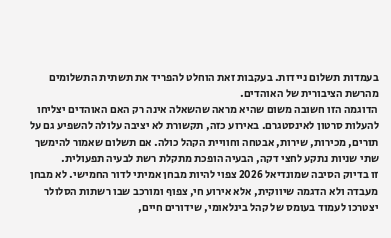בעמדות תשלום ניידות. בעקבות זאת הוחלט להפריד את תשתית התשלומים מהרשת הציבורית של האוהדים.
הדוגמה הזו חשובה משום שהיא מראה שהשאלה אינה רק האם האוהדים יצליחו להעלות סרטון לאינסטגרם. באירוע כזה, תקשורת לא יציבה עלולה להשפיע גם על תורים, מכירות, שירות, אבטחה וחוויית הקהל כולה. אם תשלום שאמור להימשך שתי שניות נתקע לחצי דקה, הבעיה הופכת מתקלת רשת לבעיה תפעולית.
זו בדיוק הסיבה שמונדיאל 2026 צפוי להיות מבחן אמיתי לדור החמישי. לא מבחן מעבדה ולא הדגמה שיווקית, אלא אירוע חי, צפוף ומורכב שבו רשתות הסלולר יצטרכו לעמוד בעומס של קהל בינלאומי, שידורים חיים,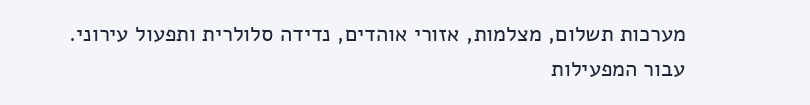מערכות תשלום, מצלמות, אזורי אוהדים, נדידה סלולרית ותפעול עירוני.
עבור המפעילות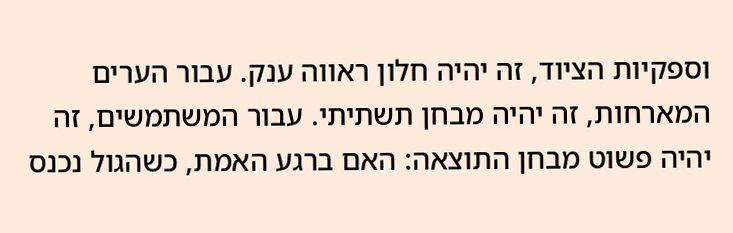וספקיות הציוד, זה יהיה חלון ראווה ענק. עבור הערים המארחות, זה יהיה מבחן תשתיתי. עבור המשתמשים, זה יהיה פשוט מבחן התוצאה: האם ברגע האמת, כשהגול נכנס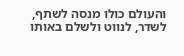והעולם כולו מנסה לשתף, לשדר, לנווט ולשלם באותו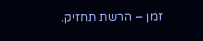זמן – הרשת תחזיק.